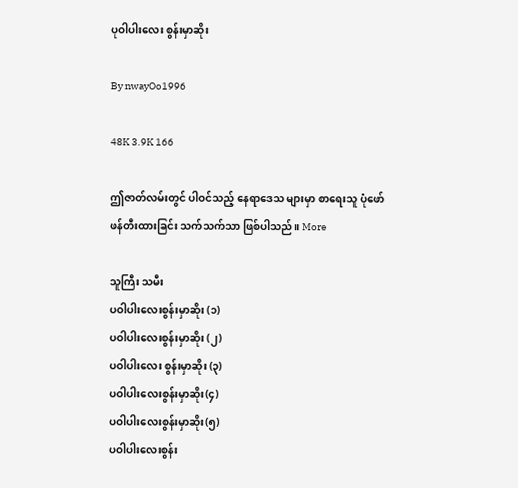ပုဝါပါးလေး စွန်းမှာဆိုး

By nwayOo1996

48K 3.9K 166

ဤဇာတ်လမ်းတွင် ပါဝင်သည့် နေရာဒေသ များမှာ စာရေးသူ ပုံဖော်ဖန်တီးထားခြင်း သက်သက်သာ ဖြစ်ပါသည်။ More

သူကြီး သမီး
ပဝါပါးလေးစွန်းမှာဆိုး (၁)
ပဝါပါးလေးစွန်းမှာဆိုး (၂)
ပဝါပါးလေး စွန်းမှာဆိုး (၃)
ပဝါပါးလေးစွန်းမှာဆိုး(၄)
ပဝါပါးလေးစွန်းမှာဆိုး(၅)
ပဝါပါးလေးစွန်း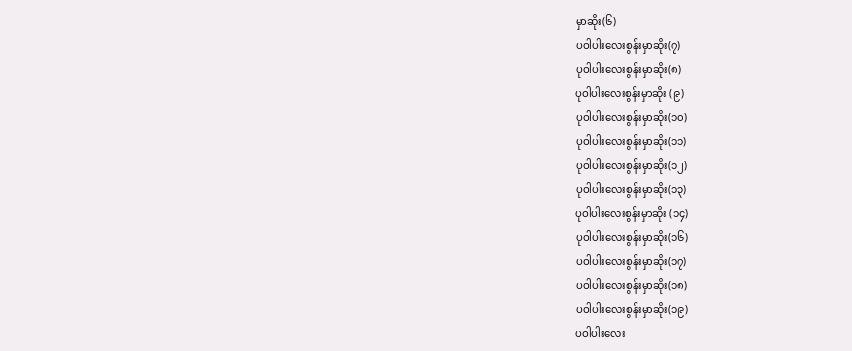မှာဆိုး(၆)
ပဝါပါးလေးစွန်းမှာဆိုး(၇)
ပုဝါပါးလေးစွန်းမှာဆိုး(၈)
ပုဝါပါးလေးစွန်းမှာဆိုး (၉)
ပုဝါပါးလေးစွန်းမှာဆိုး(၁၀)
ပုဝါပါးလေးစွန်းမှာဆိုး(၁၁)
ပုဝါပါးလေးစွန်းမှာဆိုး(၁၂)
ပုဝါပါးလေးစွန်းမှာဆိုး(၁၃)
ပုဝါပါးလေးစွန်းမှာဆိုး (၁၄)
ပုဝါပါးလေးစွန်းမှာဆိုး(၁၆)
ပဝါပါးလေးစွန်းမှာဆိုး(၁၇)
ပဝါပါးလေးစွန်းမှာဆိုး(၁၈)
ပဝါပါးလေးစွန်းမှာဆိုး(၁၉)
ပဝါပါးလေး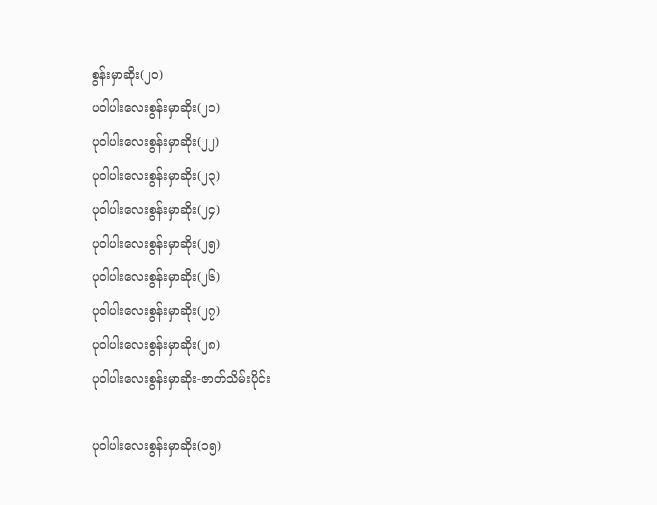စွန်းမှာဆိုး(၂၀)
ပဝါပါးလေးစွန်းမှာဆိုး(၂၁)
ပုဝါပါးလေးစွန်းမှာဆိုး(၂၂)
ပုဝါပါးလေးစွန်းမှာဆိုး(၂၃)
ပုဝါပါးလေးစွန်းမှာဆိုး(၂၄)
ပုဝါပါးလေးစွန်းမှာဆိုး(၂၅)
ပုဝါပါးလေးစွန်းမှာဆိုး(၂၆)
ပုဝါပါးလေးစွန်းမှာဆိုး(၂၇)
ပုဝါပါးလေးစွန်းမှာဆိုး(၂၈)
ပုဝါပါးလေးစွန်းမှာဆိုး-ဇာတ်သိမ်းပိုင်း

ပုဝါပါးလေးစွန်းမှာဆိုး(၁၅)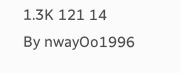1.3K 121 14
By nwayOo1996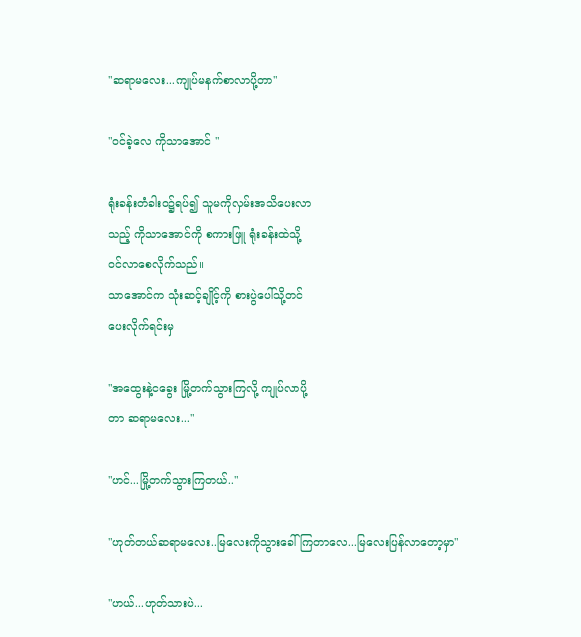"ဆရာမလေး...ကျုပ်မနက်စာလာပို့တာ"

"ဝင်ခဲ့လေ ကိုသာအောင် "

ရုံးခန်းတံခါးဝ၌ရပ်၍ သူမကိုလှမ်းအသိပေးလာ
သည့် ကိုသာအောင်ကို စကားဖြူ ရုံးခန်းထဲသို့
ဝင်လာစေလိုက်သည်။
သာအောင်က သုံးဆင့်ချိုင့်ကို စားပွဲပေါ်သို့တင်
ပေးလိုက်ရင်းမှ

"အထွေးနဲ့ငခွေး မြို့တက်သွားကြလို့ ကျုပ်လာပို့
တာ ဆရာမလေး..."

"ဟင်...မြို့တက်သွားကြတယ်.."

"ဟုတ်တယ်ဆရာမလေး..မြလေးကိုသွားခေါ်ကြတာလေ...မြလေးပြန်လာတော့မှာ"

"ဟယ်...ဟုတ်သားပဲ...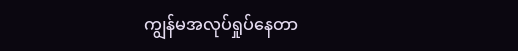ကျွန်မအလုပ်ရှုပ်နေတာ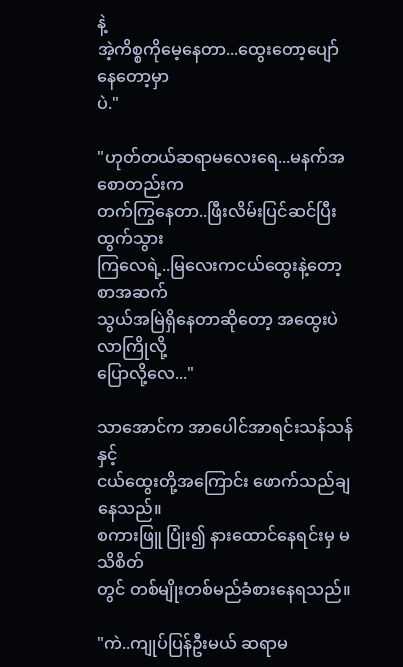နဲ့
အဲ့ကိစ္စကိုမေ့နေတာ...ထွေးတော့ပျော်နေတော့မှာ
ပဲ."

"ဟုတ်တယ်ဆရာမလေးရေ...မနက်အစောတည်းက
တက်ကြွနေတာ..ဖြီးလိမ်းပြင်ဆင်ပြီး ထွက်သွား
ကြလေရဲ့..မြလေးကငယ်ထွေးနဲ့တော့ စာအဆက်
သွယ်အမြဲရှိနေတာဆိုတော့ အထွေးပဲလာကြိုလို့
ပြောလို့လေ..."

သာအောင်က အာပေါင်အာရင်းသန်သန်နှင့်
ငယ်ထွေးတို့အကြောင်း ဖောက်သည်ချနေသည်။
စကားဖြူ ပြုံး၍ နားထောင်နေရင်းမှ မသိစိတ်
တွင် တစ်မျိုးတစ်မည်ခံစားနေရသည်။

"ကဲ..ကျုပ်ပြန်ဦးမယ် ဆရာမ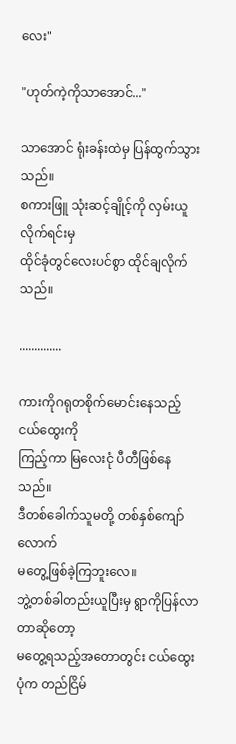လေး"

"ဟုတ်ကဲ့ကိုသာအောင်..."

သာအောင် ရုံးခန်းထဲမှ ပြန်ထွက်သွားသည်။
စကားဖြူ သုံးဆင့်ချိုင့်ကို လှမ်းယူလိုက်ရင်းမှ
ထိုင်ခုံတွင်လေးပင်စွာ ထိုင်ချလိုက်သည်။

..............

ကားကိုဂရုတစိုက်မောင်းနေသည့် ငယ်ထွေးကို
ကြည့်ကာ မြလေးငုံ ပီတီဖြစ်နေသည်။
ဒီတစ်ခေါက်သူမတို့ တစ်နှစ်ကျော်လောက်
မတွေ့ဖြစ်ခဲ့ကြဘူးလေ။
ဘွဲ့တစ်ခါတည်းယူပြီးမှ ရွာကိုပြန်လာတာဆိုတော့
မတွေ့ရသည့်အတောတွင်း ငယ်ထွေးပုံက တည်ငြိမ်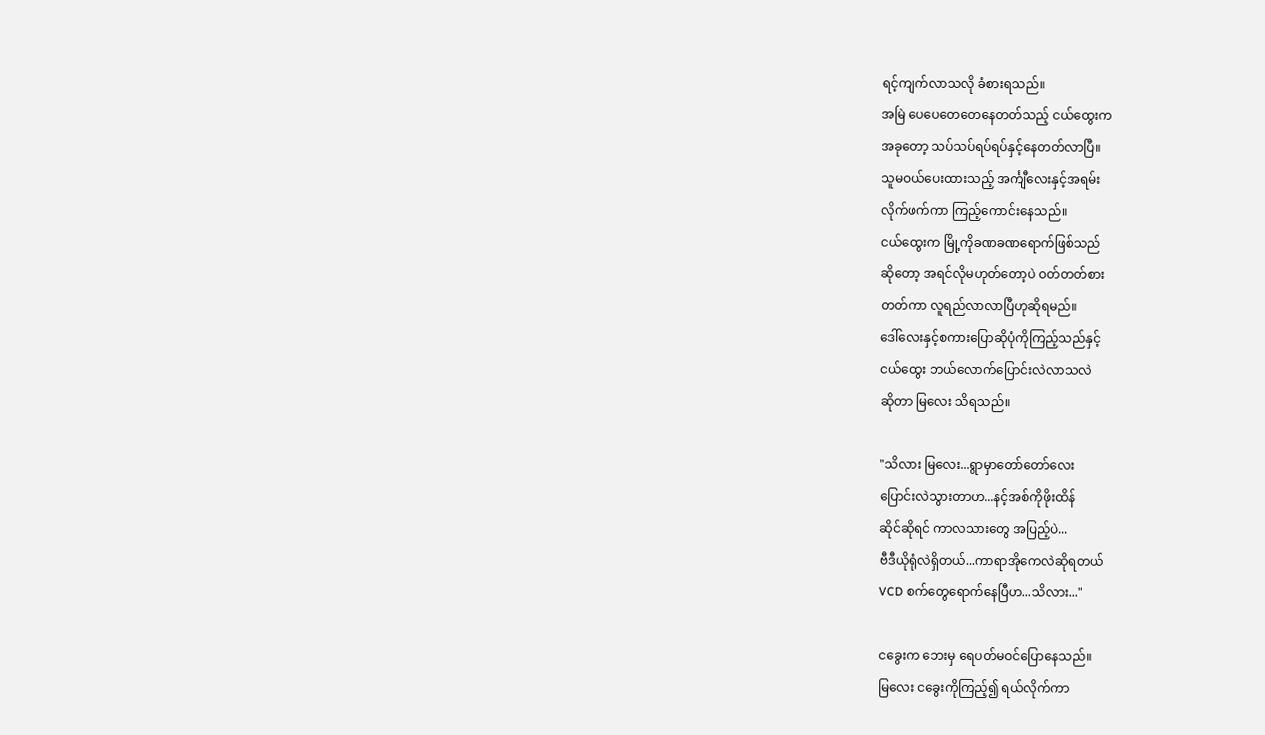ရင့်ကျက်လာသလို ခံစားရသည်။
အမြဲ ပေပေတေတေနေတတ်သည့် ငယ်ထွေးက
အခုတော့ သပ်သပ်ရပ်ရပ်နှင့်နေတတ်လာပြီ။
သူမဝယ်ပေးထားသည့် အင်္ကျီလေးနှင့်အရမ်း
လိုက်ဖက်ကာ ကြည့်ကောင်းနေသည်။
ငယ်ထွေးက မြို့ကိုခဏခဏရောက်ဖြစ်သည်
ဆိုတော့ အရင်လိုမဟုတ်တော့ပဲ ဝတ်တတ်စား
တတ်ကာ လူရည်လာလာပြီဟုဆိုရမည်။
ဒေါ်လေးနှင့်စကားပြောဆိုပုံကိုကြည့်သည်နှင့်
ငယ်ထွေး ဘယ်လောက်ပြောင်းလဲလာသလဲ
ဆိုတာ မြလေး သိရသည်။

"သိလား မြလေး...ရွာမှာတော်တော်လေး
ပြောင်းလဲသွားတာဟ...နင့်အစ်ကိုဖိုးထိန်
ဆိုင်ဆိုရင် ကာလသားတွေ အပြည့်ပဲ...
ဗီဒီယိုရုံလဲရှိတယ်...ကာရာအိုကေလဲဆိုရတယ်
VCD စက်တွေရောက်နေပြီဟ...သိလား..."

ငခွေးက ဘေးမှ ရေပတ်မဝင်ပြောနေသည်။
မြလေး ငခွေးကိုကြည့်၍ ရယ်လိုက်ကာ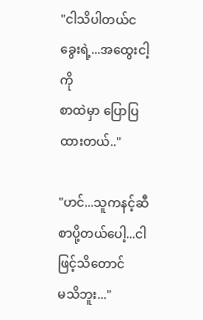"ငါသိပါတယ်ငခွေးရဲ့...အထွေးငါ့ကို
စာထဲမှာ ပြောပြထားတယ်.."

"ဟင်...သူကနင့်ဆီစာပို့တယ်ပေါ့...ငါဖြင့်သိတောင်
မသိဘူး..."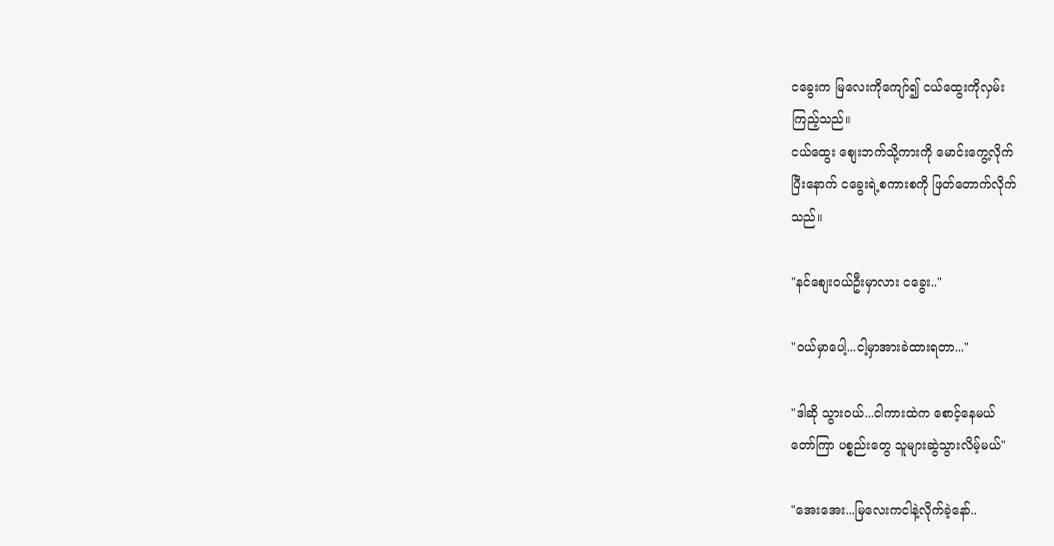ငခွေးက မြလေးကိုကျော်၍ ငယ်ထွေးကိုလှမ်း
ကြည့်သည်။
ငယ်ထွေး စျေးဘက်သို့ကားကို မောင်းကွေ့လိုက်
ပြီးနောက် ငခွေးရဲ့စကားစကို ဖြတ်တောက်လိုက်
သည်။

"နင်စျေးဝယ်ဦးမှာလား ငခွေး.."

"ဝယ်မှာပေါ့...ငါ့မှာအားခဲထားရတာ..."

"ဒါဆို သွားဝယ်...ငါကားထဲက စောင့်နေမယ်
တော်ကြာ ပစ္စည်းတွေ သူများဆွဲသွားလိမ့်မယ်"

"အေးအေး...မြလေးကငါနဲ့လိုက်ခဲ့နော်..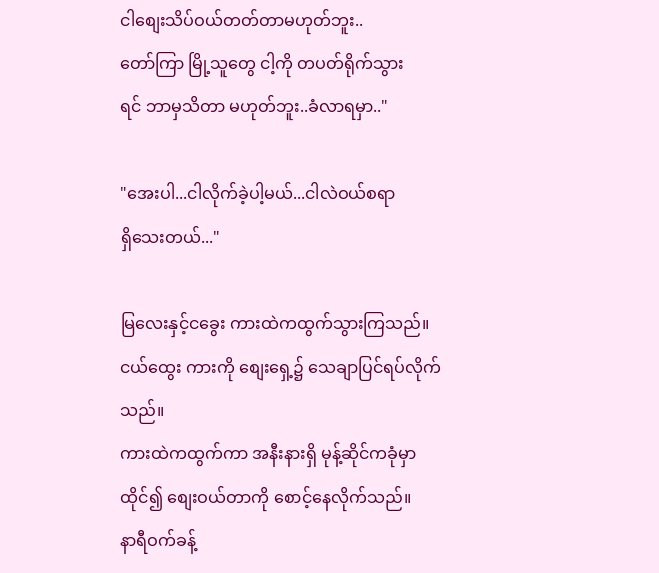ငါစျေးသိပ်ဝယ်တတ်တာမဟုတ်ဘူး..
တော်ကြာ မြို့သူတွေ ငါ့ကို တပတ်ရိုက်သွား
ရင် ဘာမှသိတာ မဟုတ်ဘူး..ခံလာရမှာ.."

"အေးပါ...ငါလိုက်ခဲ့ပါ့မယ်...ငါလဲဝယ်စရာ
ရှိသေးတယ်..."

မြလေးနှင့်ငခွေး ကားထဲကထွက်သွားကြသည်။
ငယ်ထွေး ကားကို စျေးရှေ့၌ သေချာပြင်ရပ်လိုက်
သည်။
ကားထဲကထွက်ကာ အနီးနားရှိ မုန့်ဆိုင်ကခုံမှာ
ထိုင်၍ စျေးဝယ်တာကို စောင့်နေလိုက်သည်။
နာရီဝက်ခန့်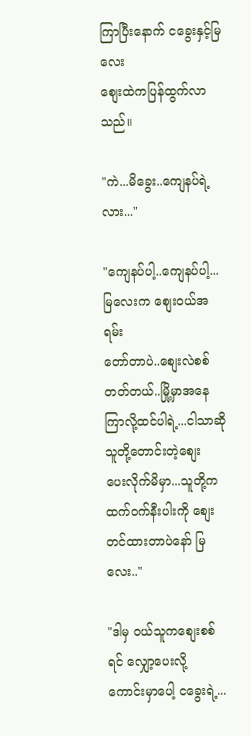ကြာပြီးနောက် ငခွေးနှင့်မြလေး
စျေးထဲကပြန်ထွက်လာသည်။

"ကဲ...မိခွေး..ကျေနပ်ရဲ့လား..."

"ကျေနပ်ပါ့..ကျေနပ်ပါ့...မြလေးက စျေးဝယ်အရမ်း
တော်တာပဲ..စျေးလဲစစ်တတ်တယ်..မြို့မှာအနေ
ကြာလို့ထင်ပါရဲ့...ငါသာဆို သူတို့တောင်းတဲ့စျေး
ပေးလိုက်မိမှာ...သူတို့ကထက်ဝက်နီးပါးကို စျေး
တင်ထားတာပဲနော် မြလေး.."

"ဒါမှ ဝယ်သူကစျေးစစ်ရင် လျှော့ပေးလို့
ကောင်းမှာပေါ့ ငခွေးရဲ့...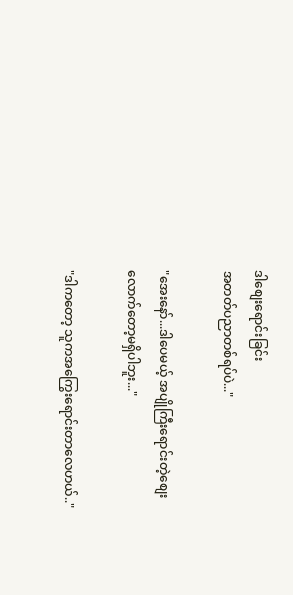ဒါစျေးရောင်းခြင်း
အတတ်ပညာတစ်ရပ်ပဲ..."

"အေးနော်...ဒါပေမယ့် အပျိုကြီးရောင်းတဲ့စျေး
လောက်တော့မရှိပါဘူး..."

"ဒါကတော့ သူကအကြွေးရောင်းတာလေဟယ်.."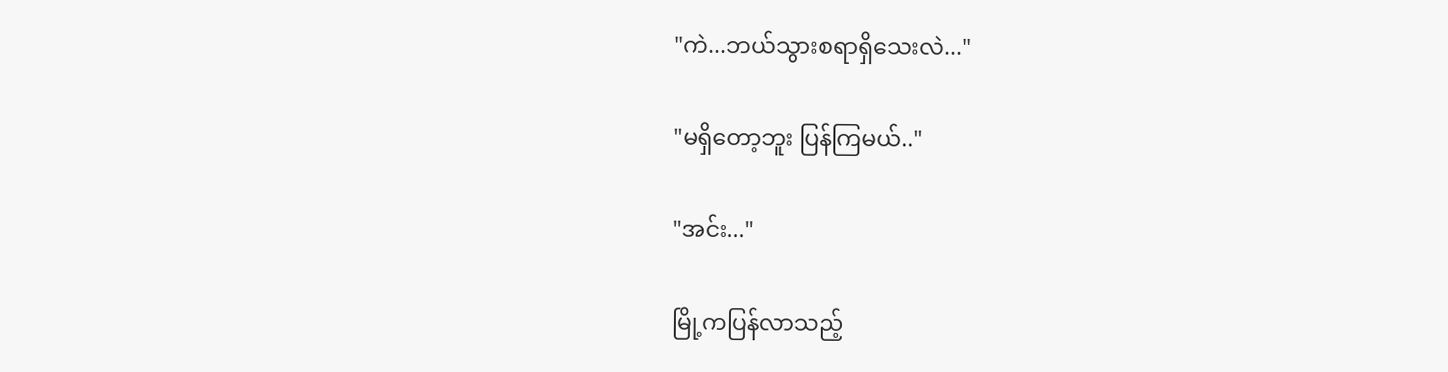"ကဲ...ဘယ်သွားစရာရှိသေးလဲ..."

"မရှိတော့ဘူး ပြန်ကြမယ်.."

"အင်း..."

မြို့ကပြန်လာသည့်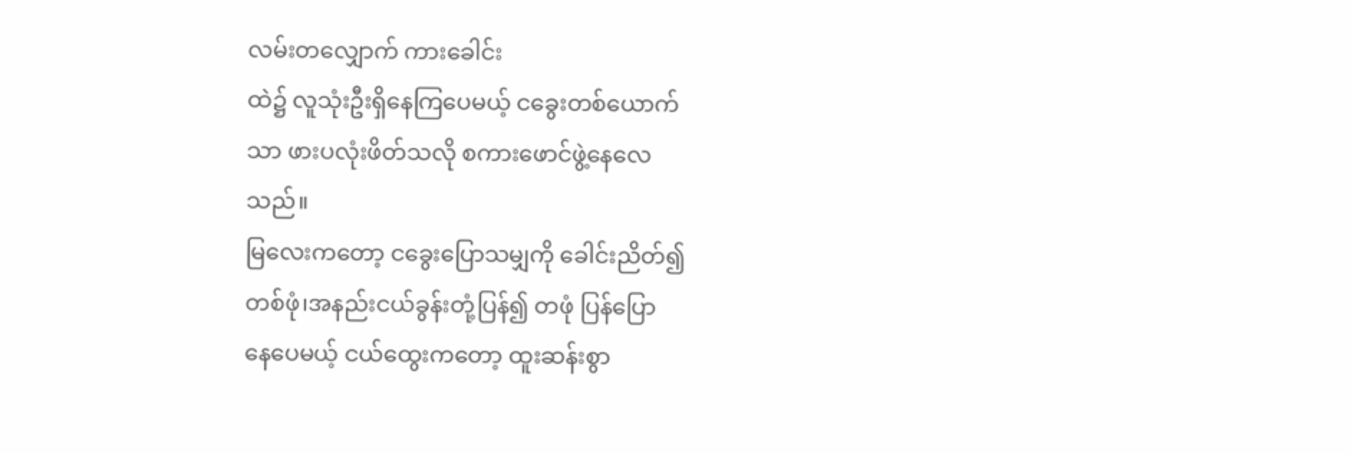လမ်းတလျှောက် ကားခေါင်း
ထဲ၌ လူသုံးဦးရှိနေကြပေမယ့် ငခွေးတစ်ယောက်
သာ ဖားပလုံးဖိတ်သလို စကားဖောင်ဖွဲ့နေလေ
သည်။
မြလေးကတော့ ငခွေးပြောသမျှကို ခေါင်းညိတ်၍
တစ်ဖုံ၊အနည်းငယ်ခွန်းတုံ့ပြန်၍ တဖုံ ပြန်ပြော
နေပေမယ့် ငယ်ထွေးကတော့ ထူးဆန်းစွာ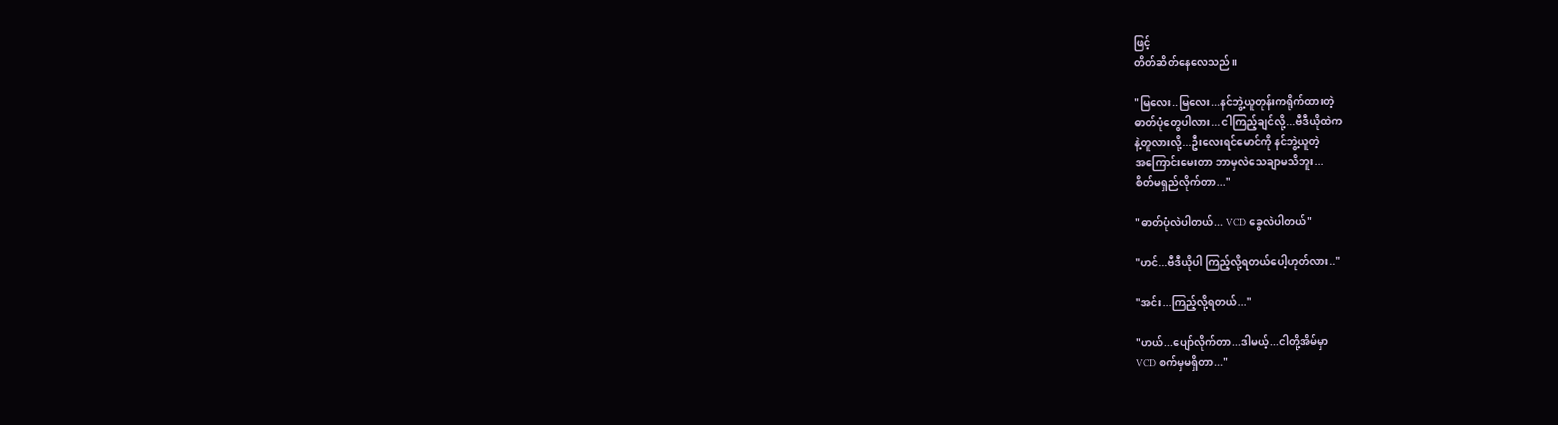ဖြင့်
တိတ်ဆိတ်နေလေသည်။

"မြလေး..မြလေး...နင်ဘွဲ့ယူတုန်းကရိုက်ထားတဲ့
ဓာတ်ပုံတွေပါလား...ငါကြည့်ချင်လို့...ဗီဒီယိုထဲက
နဲ့တူလားလို့...ဦးလေးရင်မောင်ကို နင်ဘွဲ့ယူတဲ့
အကြောင်းမေးတာ ဘာမှလဲသေချာမသိဘူး...
စိတ်မရှည်လိုက်တာ..."

"ဓာတ်ပုံလဲပါတယ်... VCD ခွေလဲပါတယ်"

"ဟင်...ဗီဒီယိုပါ ကြည့်လို့ရတယ်ပေါ့ဟုတ်လား.."

"အင်း...ကြည့်လို့ရတယ်..."

"ဟယ်...ပျော်လိုက်တာ...ဒါမယ့်...ငါတို့အိမ်မှာ
VCD စက်မှမရှိတာ..."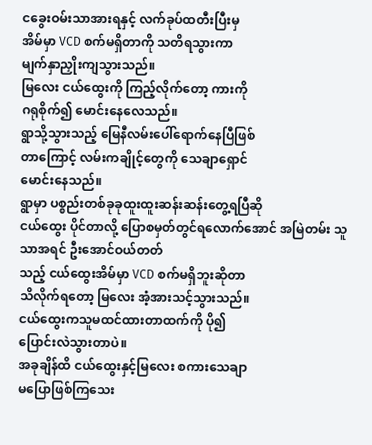ငခွေးဝမ်းသာအားရနှင့် လက်ခုပ်ထတီးပြီးမှ
အိမ်မှာ VCD စက်မရှိတာကို သတိရသွားကာ
မျက်နှာညှိုးကျသွားသည်။
မြလေး ငယ်ထွေးကို ကြည့်လိုက်တော့ ကားကို
ဂရုစိုက်၍ မောင်းနေလေသည်။
ရွာသို့သွားသည့် မြေနီလမ်းပေါ်ရောက်နေပြီဖြစ်
တာကြောင့် လမ်းကချိုင့်တွေကို သေချာရှောင်
မောင်းနေသည်။
ရွာမှာ ပစ္စည်းတစ်ခုခုထူးထူးဆန်းဆန်းတွေ့ရပြီဆို
ငယ်ထွေး ပိုင်တာလို့ ပြောစမှတ်တွင်ရလောက်အောင် အမြဲတမ်း သူသာအရင် ဦးအောင်ဝယ်တတ်
သည့် ငယ်ထွေးအိမ်မှာ VCD စက်မရှိဘူးဆိုတာ
သိလိုက်ရတော့ မြလေး အံ့အားသင့်သွားသည်။
ငယ်ထွေးကသူမထင်ထားတာထက်ကို ပို၍
ပြောင်းလဲသွားတာပဲ။
အခုချိန်ထိ ငယ်ထွေးနှင့်မြလေး စကားသေချာ
မပြောဖြစ်ကြသေး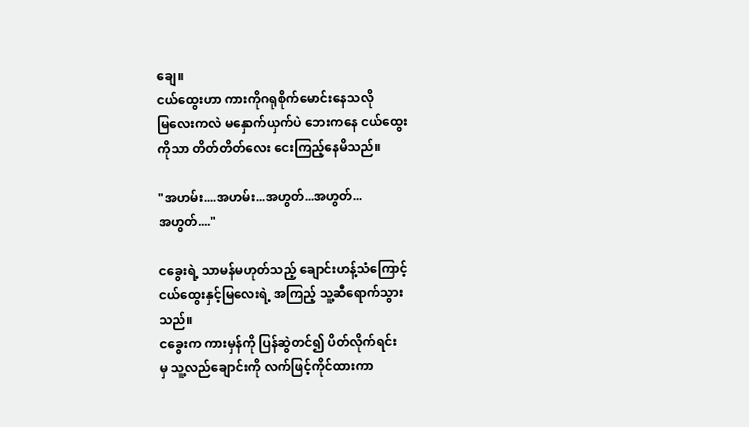ချေ။
ငယ်ထွေးဟာ ကားကိုဂရုစိုက်မောင်းနေသလို
မြလေးကလဲ မနှောက်ယှက်ပဲ ဘေးကနေ ငယ်ထွေး
ကိုသာ တိတ်တိတ်လေး ငေးကြည့်နေမိသည်။

"အဟမ်း....အဟမ်း...အဟွတ်...အဟွတ်...
အဟွတ်...."

ငခွေးရဲ့ သာမန်မဟုတ်သည့် ချောင်းဟန့်သံကြောင့်
ငယ်ထွေးနှင့်မြလေးရဲ့ အကြည့် သူ့ဆီရောက်သွား
သည်။
ငခွေးက ကားမှန်ကို ပြန်ဆွဲတင်၍ ပိတ်လိုက်ရင်း
မှ သူ့လည်ချောင်းကို လက်ဖြင့်ကိုင်ထားကာ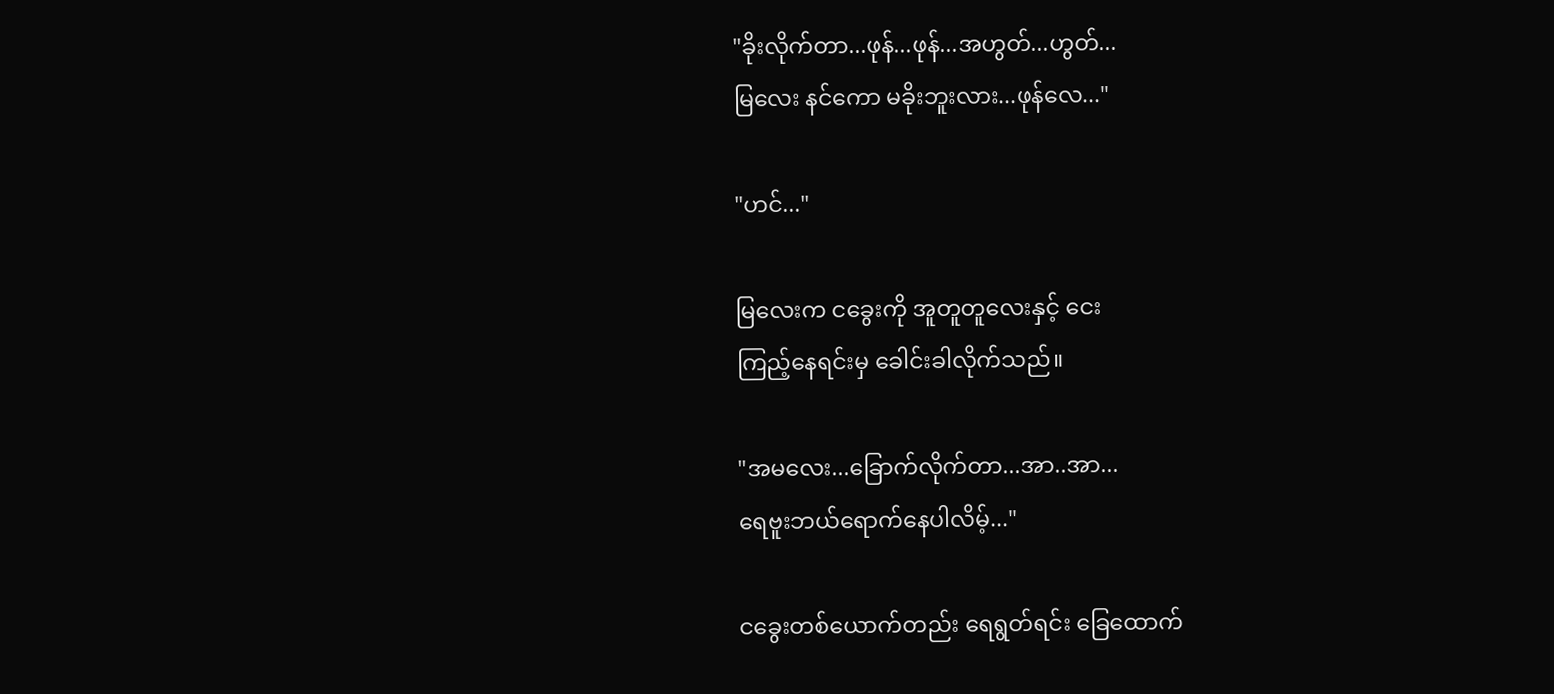"ခိုးလိုက်တာ...ဖုန်...ဖုန်...အဟွတ်...ဟွတ်...
မြလေး နင်ကော မခိုးဘူးလား...ဖုန်လေ..."

"ဟင်..."

မြလေးက ငခွေးကို အူတူတူလေးနှင့် ငေး
ကြည့်နေရင်းမှ ခေါင်းခါလိုက်သည်။

"အမလေး...ခြောက်လိုက်တာ...အာ..အာ...
ရေဗူးဘယ်ရောက်နေပါလိမ့်..."

ငခွေးတစ်ယောက်တည်း ရေရွတ်ရင်း ခြေထောက်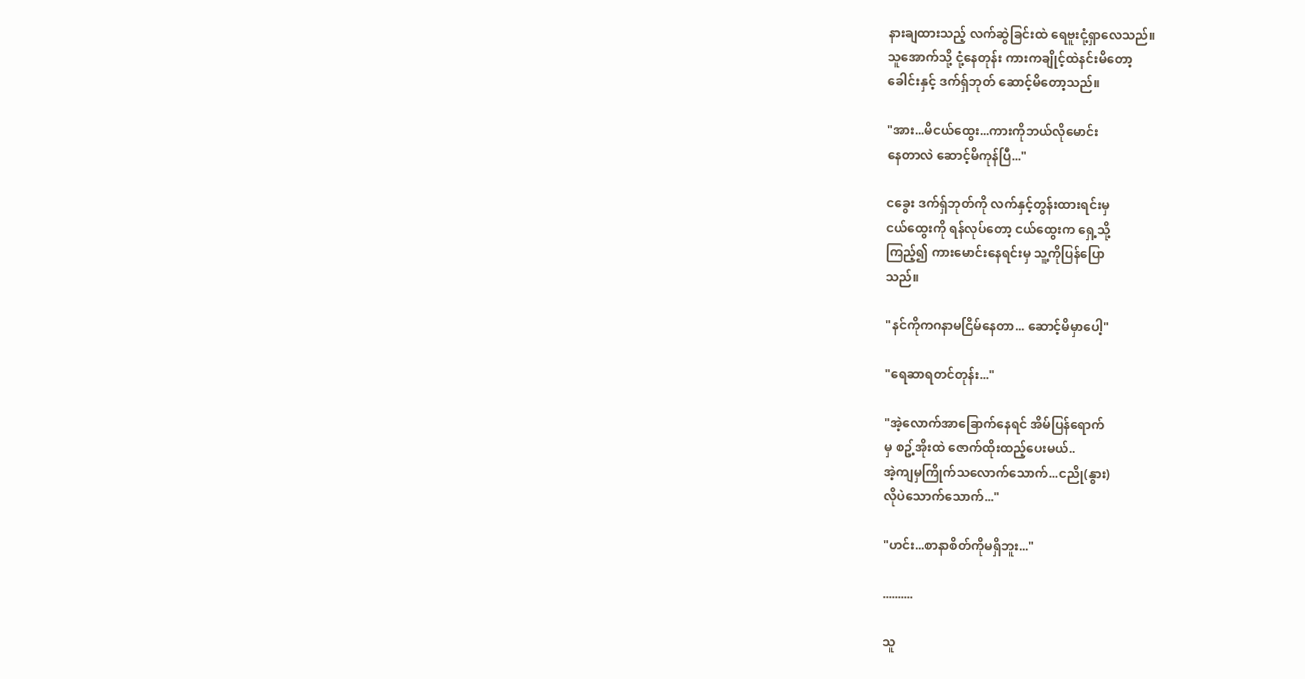နားချထားသည့် လက်ဆွဲခြင်းထဲ ရေဗူးငုံ့ရှာလေသည်။
သူအောက်သို့ ငုံ့နေတုန်း ကားကချိုင့်ထဲနင်းမိတော့
ခေါင်းနှင့် ဒက်ရှ်ဘုတ် ဆောင့်မိတော့သည်။

"အား...မိငယ်ထွေး...ကားကိုဘယ်လိုမောင်း
နေတာလဲ ဆောင့်မိကုန်ပြီ..."

ငခွေး ဒက်ရှ်ဘုတ်ကို လက်နှင့်တွန်းထားရင်းမှ
ငယ်ထွေးကို ရန်လုပ်တော့ ငယ်ထွေးက ရှေ့သို့
ကြည့်၍ ကားမောင်းနေရင်းမှ သူ့ကိုပြန်ပြော
သည်။

"နင်ကိုကဂနာမငြိမ်နေတာ... ဆောင့်မိမှာပေါ့"

"ရေဆာရတင်တုန်း..."

"အဲ့လောက်အာခြောက်နေရင် အိမ်ပြန်ရောက်
မှ စဥ့်အိုးထဲ ဇောက်ထိုးထည့်ပေးမယ်..
အဲ့ကျမှကြိုက်သလောက်သောက်...ငညို(နွား)
လိုပဲသောက်သောက်..."

"ဟင်း...စာနာစိတ်ကိုမရှိဘူး..."

..........

သူ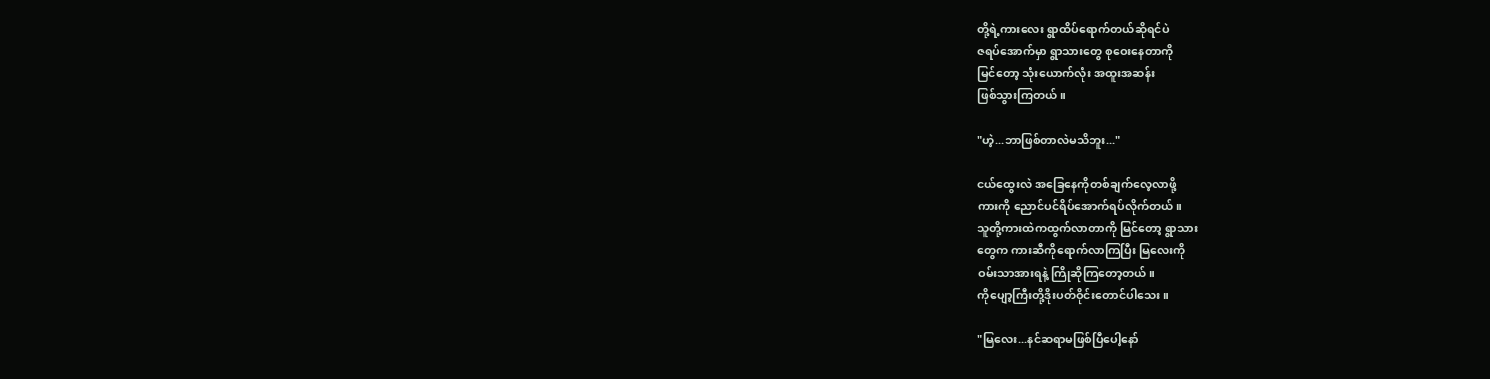တို့ရဲ့ကားလေး ရွာထိပ်ရောက်တယ်ဆိုရင်ပဲ
ဇရပ်အောက်မှာ ရွာသားတွေ စုဝေးနေတာကို
မြင်တော့ သုံးယောက်လုံး အထူးအဆန်း
ဖြစ်သွားကြတယ်။

"ဟဲ့...ဘာဖြစ်တာလဲမသိဘူး..."

ငယ်ထွေးလဲ အခြေနေကိုတစ်ချက်လေ့လာဖို့
ကားကို ညောင်ပင်ရိပ်အောက်ရပ်လိုက်တယ်။
သူတို့ကားထဲကထွက်လာတာကို မြင်တော့ ရွာသား
တွေက ကားဆီကိုရောက်လာကြပြီး မြလေးကို
ဝမ်းသာအားရနဲ့ ကြိုဆိုကြတော့တယ်။
ကိုပျော့ကြီးတို့ဒိုးပတ်ဝိုင်းတောင်ပါသေး။

"မြလေး...နင်ဆရာမဖြစ်ပြီပေါ့နော်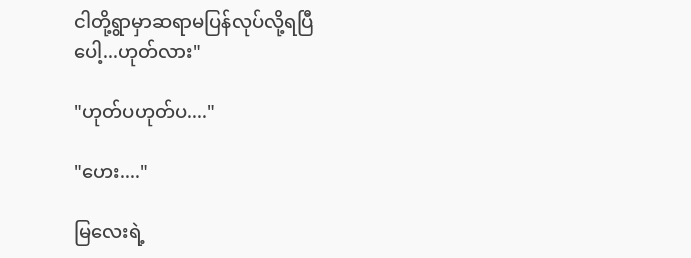ငါတို့ရွာမှာဆရာမပြန်လုပ်လို့ရပြီပေါ့...ဟုတ်လား"

"ဟုတ်ပဟုတ်ပ...."

"ဟေး...."

မြလေးရဲ့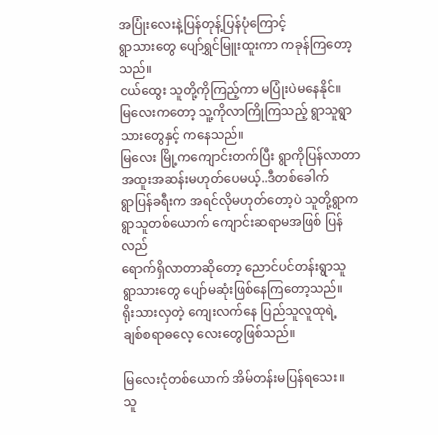အပြုံးလေးနဲ့ပြန်တုန့်ပြန်ပုံကြောင့်
ရွာသားတွေ ပျော်ရွှင်မြူးထူးကာ ကခုန်ကြတော့သည်။
ငယ်ထွေး သူတို့ကိုကြည့်ကာ မပြုံးပဲမနေနိုင်။
မြလေးကတော့ သူ့ကိုလာကြိုကြသည့် ရွာသူရွာ
သားတွေနှင့် ကနေသည်။
မြလေး မြို့ကကျောင်းတက်ပြီး ရွာကိုပြန်လာတာ
အထူးအဆန်းမဟုတ်ပေမယ့်..ဒီတစ်ခေါက်
ရွာပြန်ခရီးက အရင်လိုမဟုတ်တော့ပဲ သူတို့ရွာက
ရွာသူတစ်ယောက် ကျောင်းဆရာမအဖြစ် ပြန်လည်
ရောက်ရှိလာတာဆိုတော့ ညောင်ပင်တန်းရွာသူ
ရွာသားတွေ ပျော်မဆုံးဖြစ်နေကြတော့သည်။
ရိုးသားလှတဲ့ ကျေးလက်နေ ပြည်သူလူထုရဲ့
ချစ်စရာဓလေ့ လေးတွေဖြစ်သည်။

မြလေးငုံတစ်ယောက် အိမ်တန်းမပြန်ရသေး။
သူ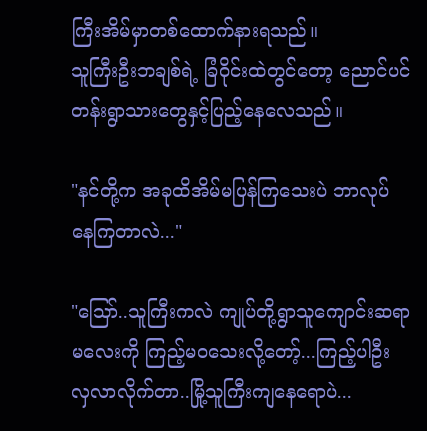ကြီးအိမ်မှာတစ်ထောက်နားရသည်။
သူကြီးဦးဘချစ်ရဲ့ ခြံဝိုင်းထဲတွင်တော့ ညောင်ပင်
တန်းရွာသားတွေနှင့်ပြည့်နေလေသည်။

"နင်တို့က အခုထိအိမ်မပြန်ကြသေးပဲ ဘာလုပ်
နေကြတာလဲ..."

"သြော်..သူကြီးကလဲ ကျုပ်တို့ရွာသူကျောင်းဆရာ
မလေးကို ကြည့်မဝသေးလို့တော့်...ကြည့်ပါဦး
လှလာလိုက်တာ..မြို့သူကြီးကျနေရောပဲ...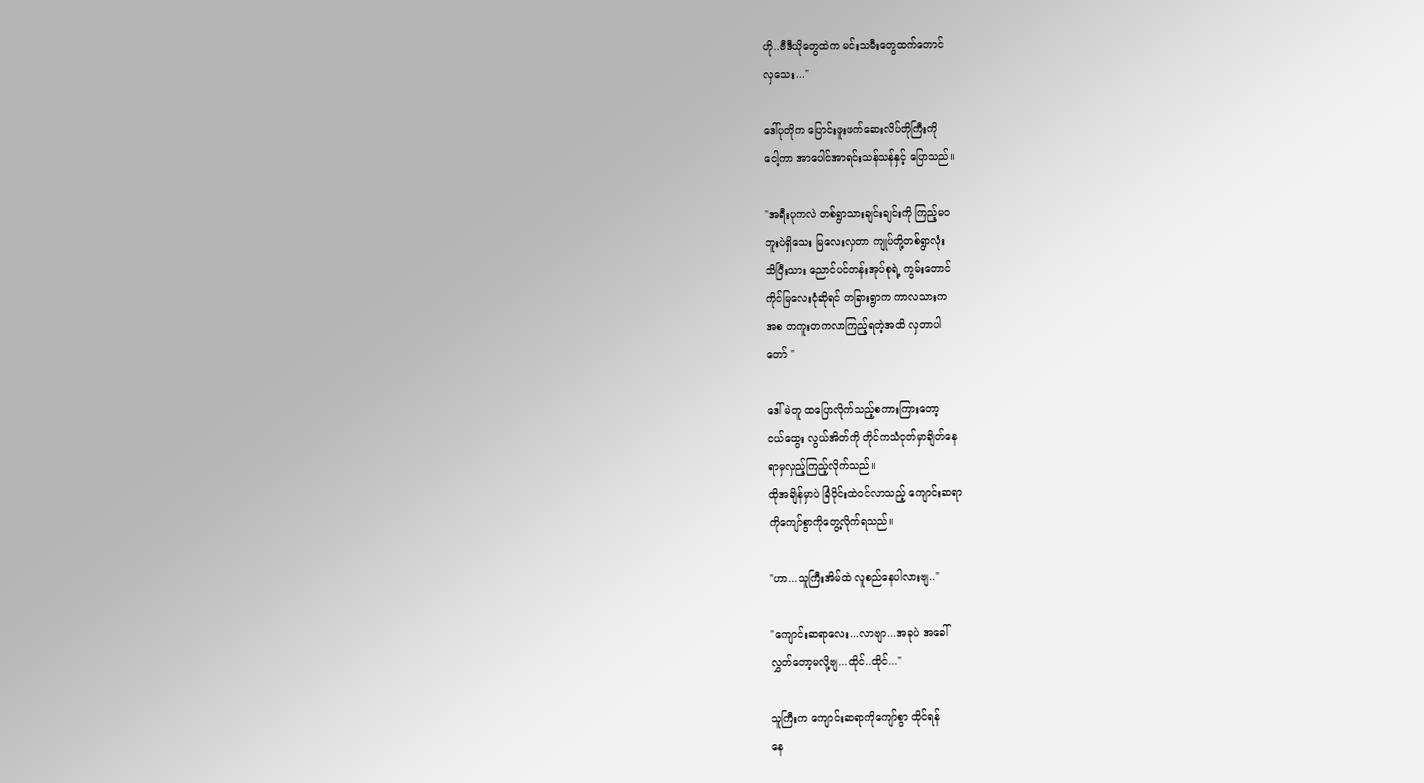ဟို..ဗီဒီယိုတွေထဲက မင်းသမီးတွေထက်တောင်
လှသေး..."

ဒေါ်ပုတိုက ပြောင်းဖူးဖက်ဆေးလိပ်တိုကြီးကို
ငေါ့ကာ အာပေါင်အာရင်းသန်သန်နှင့် ပြောသည်။

"အရီးပုကလဲ တစ်ရွာသားချင်းချင်းကို ကြည့်မဝ
ဘူးပဲရှိသေး မြလေးလှတာ ကျုပ်တို့တစ်ရွာလုံး
သိပြီးသား ညောင်ပင်တန်းအုပ်စုရဲ့ ကွမ်းတောင်
ကိုင်မြလေးငုံဆိုရင် တခြားရွာက ကာလသားက
အစ တကူးတကလာကြည့်ရတဲ့အထိ လှတာပါ
တော် "

ဒေါ်မဲတူ ထပြောလိုက်သည့်စကားကြားတော့
ငယ်ထွေး လွယ်အိတ်ကို တိုင်ကသံငုတ်မှာချိတ်နေ
ရာမှလှည့်ကြည့်လိုက်သည်။
ထိုအချိန်မှာပဲ ခြံဝိုင်းထဲဝင်လာသည့် ကျောင်းဆရာ
ကိုကျော်စွာကိုတွေ့လိုက်ရသည်။

"ဟာ...သူကြီးအိမ်ထဲ လူစည်နေပါလားဗျ.."

"ကျောင်းဆရာလေး...လာဗျာ...အခုပဲ အခေါ်
လွှတ်တော့မလို့ဗျ...ထိုင်..ထိုင်..."

သူကြီးက ကျောင်းဆရာကိုကျော်စွာ ထိုင်ရန်
နေ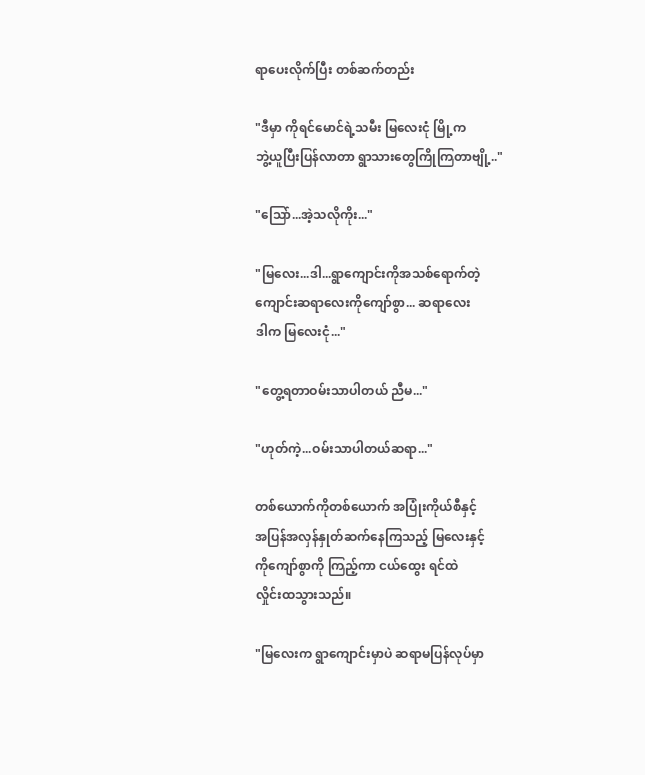ရာပေးလိုက်ပြီး တစ်ဆက်တည်း

"ဒီမှာ ကိုရင်မောင်ရဲ့သမီး မြလေးငုံ မြို့က
ဘွဲ့ယူပြီးပြန်လာတာ ရွာသားတွေကြိုကြတာဗျို့.."

"သြော်...အဲ့သလိုကိုး..."

"မြလေး...ဒါ...ရွာကျောင်းကိုအသစ်ရောက်တဲ့
ကျောင်းဆရာလေးကိုကျော်စွာ... ဆရာလေး
ဒါက မြလေးငုံ..."

"တွေ့ရတာဝမ်းသာပါတယ် ညီမ..."

"ဟုတ်ကဲ့...ဝမ်းသာပါတယ်ဆရာ..."

တစ်ယောက်ကိုတစ်ယောက် အပြုံးကိုယ်စီနှင့်
အပြန်အလှန်နှုတ်ဆက်နေကြသည့် မြလေးနှင့်
ကိုကျော်စွာကို ကြည့်ကာ ငယ်ထွေး ရင်ထဲ
လှိုင်းထသွားသည်။

"မြလေးက ရွာကျောင်းမှာပဲ ဆရာမပြန်လုပ်မှာ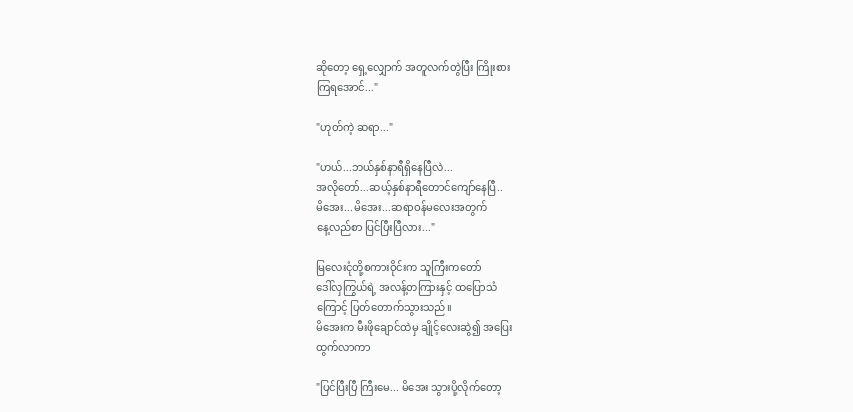ဆိုတော့ ရှေ့လျှောက် အတူလက်တွဲပြီး ကြိုးစား
ကြရအောင်..."

"ဟုတ်ကဲ့ ဆရာ..."

"ဟယ်...ဘယ်နှစ်နာရီရှိနေပြီလဲ...
အလိုတော်...ဆယ့်နှစ်နာရီတောင်ကျော်နေပြီ..
မိအေး...မိအေး...ဆရာဝန်မလေးအတွက်
နေ့လည်စာ ပြင်ပြီးပြီလား..."

မြလေးငုံတို့စကားဝိုင်းက သူကြီးကတော်
ဒေါ်လှကြွယ်ရဲ့ အလန့်တကြားနှင့် ထပြောသံ
ကြောင့် ပြတ်တောက်သွားသည်။
မိအေးက မီးဖိုချောင်ထဲမှ ချိုင့်လေးဆွဲ၍ အပြေး
ထွက်လာကာ

"ပြင်ပြီးပြီ ကြီးမေ... မိအေး သွားပို့လိုက်တော့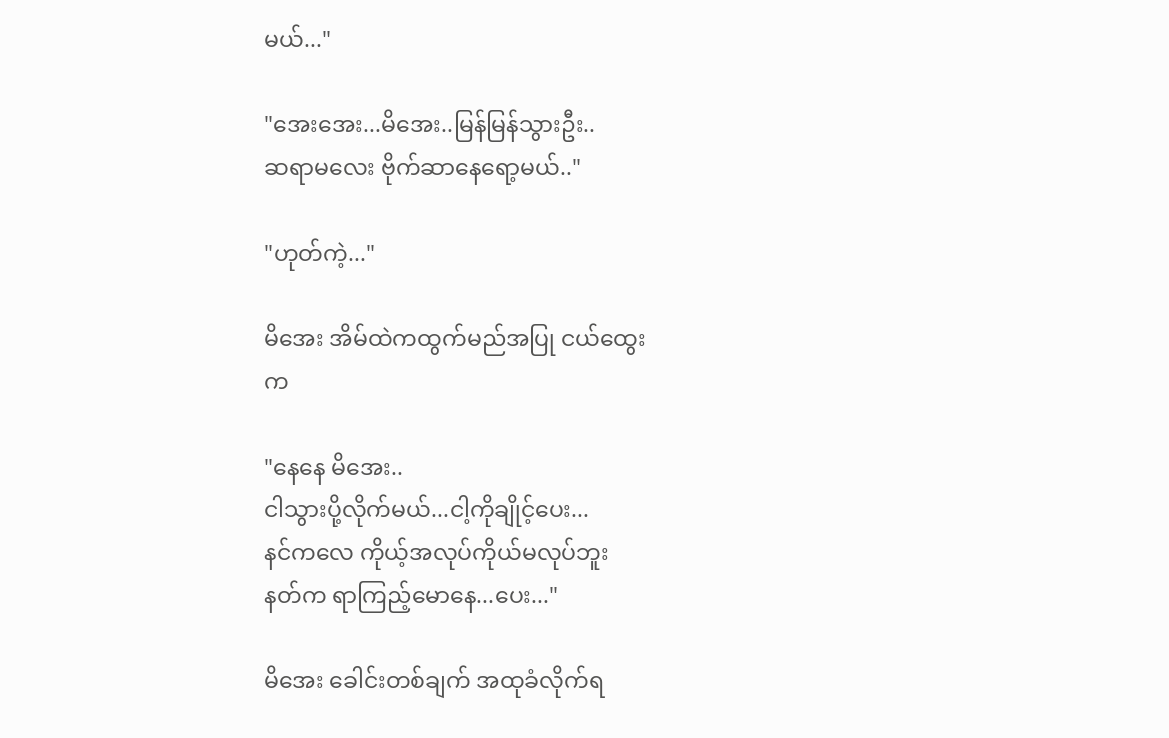မယ်..."

"အေးအေး...မိအေး..မြန်မြန်သွားဦး..
ဆရာမလေး ဗိုက်ဆာနေရော့မယ်.."

"ဟုတ်ကဲ့..."

မိအေး အိမ်ထဲကထွက်မည်အပြု ငယ်ထွေး
က

"နေနေ မိအေး..
ငါသွားပို့လိုက်မယ်...ငါ့ကိုချိုင့်ပေး...
နင်ကလေ ကိုယ့်အလုပ်ကိုယ်မလုပ်ဘူး
နတ်က ရာကြည့်မောနေ...ပေး..."

မိအေး ခေါင်းတစ်ချက် အထုခံလိုက်ရ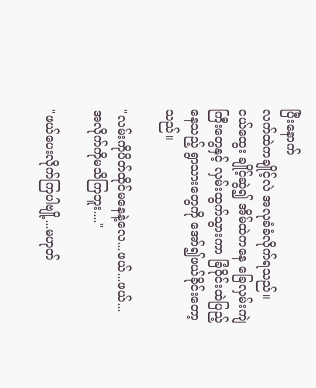ပြီးနောက်
လက်ထဲကချိုင့်လဲ အလုခံခံလိုက်ရသည်။
ငယ်ထွေး ချိုင့်ဆွဲ၍ အိမ်ထဲကနေ ခြေလှမ်းကျဲ
ကြီးတွေနှင့် လှမ်းထွက်သွားကာ ခြံဝိုင်းထဲပြည့်
နေသည့် ရွာသားတွေကို အော်၍ဖယ်ခိုင်းတော့
သည်။

"လမ်းကိုပိတ်ထိုင်မနေနဲ့လေ...ဖယ်...ဖယ်...
အလိုက်ကိုမသိကြဘူး...."

"ဖယ်ပေးလိုက်ကြပါဗျို့...မဟုတ်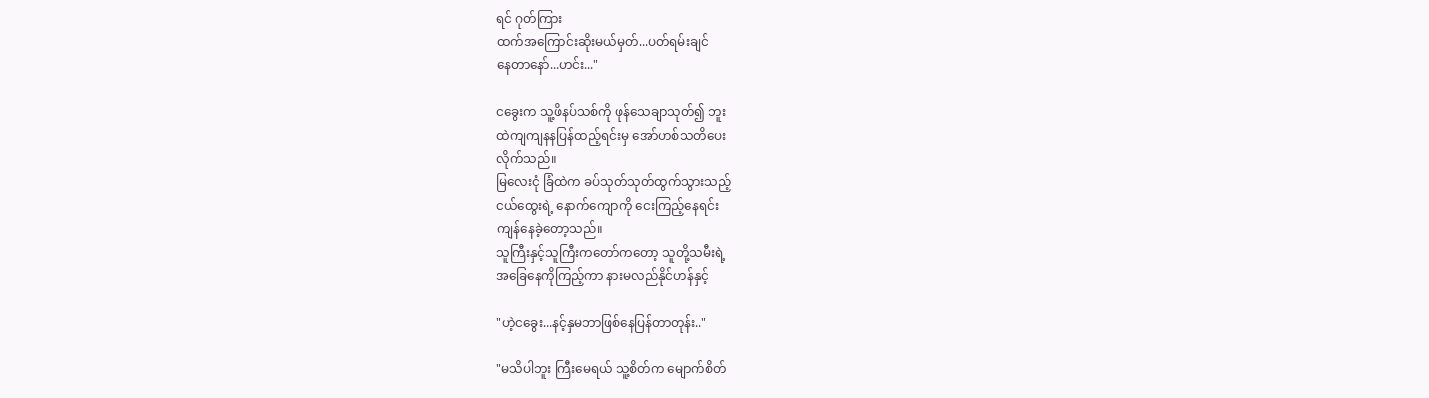ရင် ဂုတ်ကြား
ထက်အကြောင်းဆိုးမယ်မှတ်...ပတ်ရမ်းချင်
နေတာနော်...ဟင်း..."

ငခွေးက သူ့ဖိနပ်သစ်ကို ဖုန်သေချာသုတ်၍ ဘူး
ထဲကျကျနနပြန်ထည့်ရင်းမှ အော်ဟစ်သတိပေး
လိုက်သည်။
မြလေးငုံ ခြံထဲက ခပ်သုတ်သုတ်ထွက်သွားသည့်
ငယ်ထွေးရဲ့ နောက်ကျောကို ငေးကြည့်နေရင်း
ကျန်နေခဲ့တော့သည်။
သူကြီးနှင့်သူကြီးကတော်ကတော့ သူတို့သမီးရဲ့
အခြေနေကိုကြည့်ကာ နားမလည်နိုင်ဟန်နှင့်

"ဟဲ့ငခွေး...နင့်နှမဘာဖြစ်နေပြန်တာတုန်း.."

"မသိပါဘူး ကြီးမေရယ် သူ့စိတ်က မျောက်စိတ်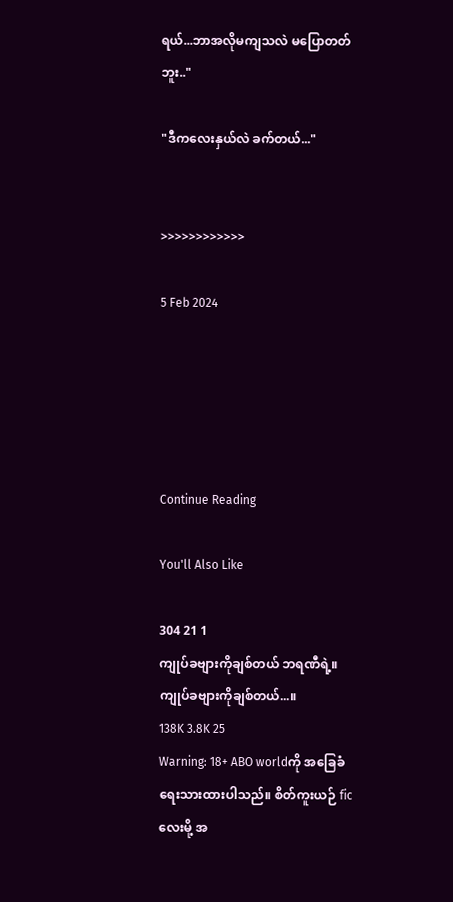ရယ်...ဘာအလိုမကျသလဲ မပြောတတ်ဘူး.."

"ဒီကလေးနှယ်လဲ ခက်တယ်..."


>>>>>>>>>>>>

5 Feb 2024





Continue Reading

You'll Also Like

304 21 1
ကျုပ်ခဗျားကိုချစ်တယ် ဘရဏီရဲ့။ ကျုပ်ခဗျားကိုချစ်တယ်...။
138K 3.8K 25
Warning: 18+ ABO worldကို အခြေခံရေးသားထားပါသည်။ စိတ်ကူးယဉ် ficလေးမို့ အ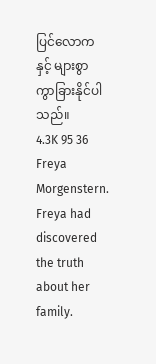ပြင်လောကနှင့် များစွာ ကွာခြားနိုင်ပါသည်။
4.3K 95 36
Freya Morgenstern. Freya had discovered the truth about her family.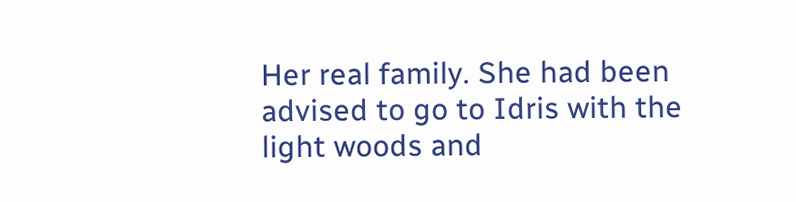Her real family. She had been advised to go to Idris with the light woods and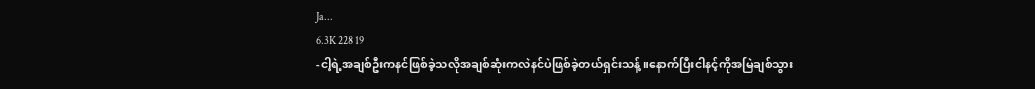Ja...
6.3K 228 19
-ငါ့ရဲ့အချစ်ဦးကနင်ဖြစ်ခဲ့သလိုအချစ်ဆုံးကလဲနင်ပဲဖြစ်ခဲ့တယ်ရှင်းသန့်။နောက်ပြီးငါနင့်ကိုအမြဲချစ်သွား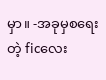မှာ။ -အခုမှစရေးတဲ့ ficလေး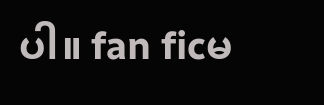ပါ။ fan ficမ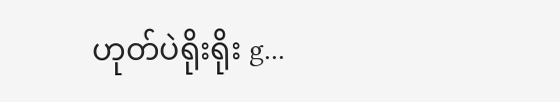ဟုတ်ပဲရိုးရိုး g...